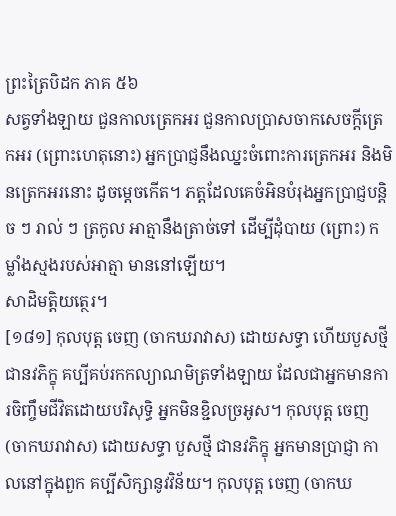ព្រះត្រៃបិដក ភាគ ៥៦
សត្វទាំងឡាយ ជួនកាលត្រេកអរ ជួនកាលប្រាសចាកសេចក្ដីត្រេកអរ (ព្រោះហេតុនោះ) អ្នកប្រាជ្ញនឹងឈ្នះចំពោះការត្រេកអរ និងមិនត្រេកអរនោះ ដូចម្ដេចកើត។ ភត្តដែលគេចំអិនបំរុងអ្នកប្រាជ្ញបន្ដិច ៗ រាល់ ៗ ត្រកូល អាត្មានឹងត្រាច់ទៅ ដើម្បីដុំបាយ (ព្រោះ) កម្លាំងស្មងរបស់អាត្មា មាននៅឡើយ។
សាដិមត្តិយត្ថេរ។
[១៨១] កុលបុត្ត ចេញ (ចាកឃរាវាស) ដោយសទ្ធា ហើយបួសថ្មី ជានវភិក្ខុ គប្បីគប់រកកល្យាណមិត្រទាំងឡាយ ដែលជាអ្នកមានការចិញ្ចឹមជីវិតដោយបរិសុទ្ធិ អ្នកមិនខ្ជិលច្រអូស។ កុលបុត្ត ចេញ (ចាកឃរាវាស) ដោយសទ្ធា បួសថ្មី ជានវភិក្ខុ អ្នកមានប្រាជ្ញា កាលនៅក្នុងពួក គប្បីសិក្សានូវវិន័យ។ កុលបុត្ត ចេញ (ចាកឃ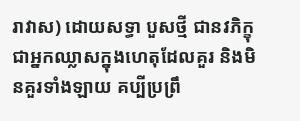រាវាស) ដោយសទ្ធា បួសថ្មី ជានវភិក្ខុ ជាអ្នកឈ្លាសក្នុងហេតុដែលគួរ និងមិនគួរទាំងឡាយ គប្បីប្រព្រឹ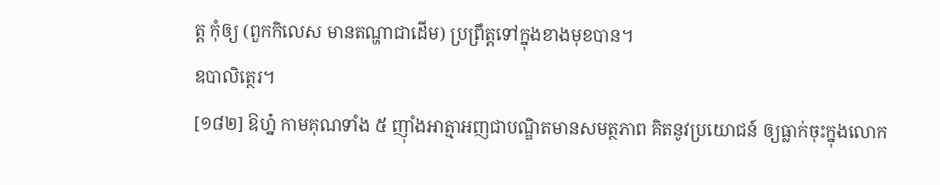ត្ត កុំឲ្យ (ពួកកិលេស មានតណ្ហាជាដើម) ប្រព្រឹត្តទៅក្នុងខាងមុខបាន។
ឧបាលិត្ថេរ។
[១៨២] ឱហ្ន៎ កាមគុណទាំង ៥ ញ៉ាំងអាត្មាអញជាបណ្ឌិតមានសមត្ថភាព គិតនូវប្រយោជន៍ ឲ្យធ្លាក់ចុះក្នុងលោក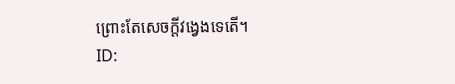ព្រោះតែសេចក្ដីវង្វេងទេតើ។
ID: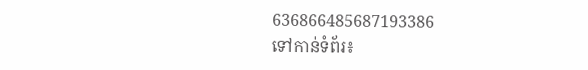636866485687193386
ទៅកាន់ទំព័រ៖